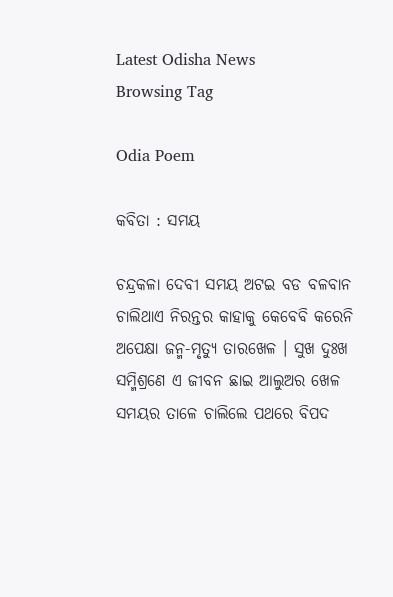Latest Odisha News
Browsing Tag

Odia Poem

କବିତା : ସମୟ

ଚନ୍ଦ୍ରକଳା ଦେବୀ ସମୟ ଅଟଇ ବଡ ବଳବାନ ଚାଲିଥାଏ ନିରନ୍ତର କାହାକୁ କେବେବି କରେନି ଅପେକ୍ଷା ଜନ୍ମ-ମୃତ୍ୟୁ ତାରଖେଳ । ସୁଖ ଦୁଃଖ ସମ୍ମିଶ୍ରଣେ ଏ ଜୀବନ ଛାଇ ଆଲୁଅର ଖେଳ ସମୟର ତାଳେ ଚାଲିଲେ ପଥରେ ବିପଦ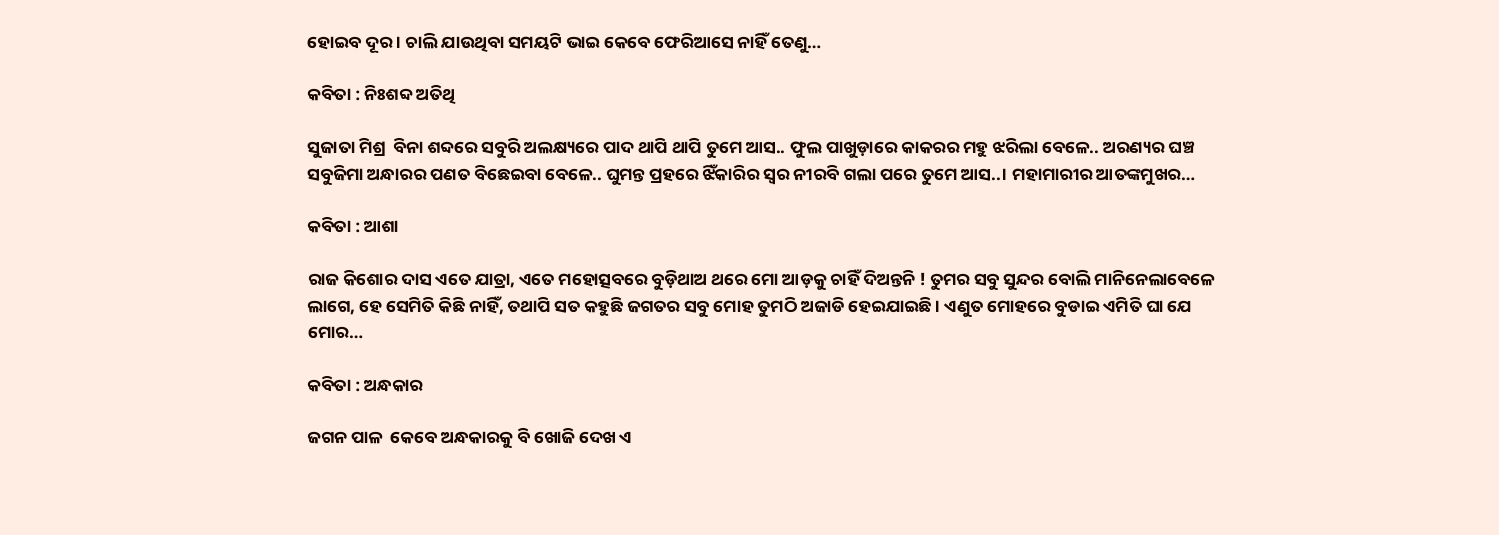ହୋଇବ ଦୂର । ଚାଲି ଯାଉଥିବା ସମୟଟି ଭାଇ କେବେ ଫେରିଆସେ ନାହିଁ ତେଣୁ…

କବିତା : ନିଃଶବ୍ଦ ଅତିଥି

ସୁଜାତା ମିଶ୍ର  ବିନା ଶବ୍ଦରେ ସବୁରି ଅଲକ୍ଷ୍ୟରେ ପାଦ ଥାପି ଥାପି ତୁମେ ଆସ.. ଫୁଲ ପାଖୁଡ଼ାରେ କାକରର ମହୁ ଝରିଲା ବେଳେ.. ଅରଣ୍ୟର ଘଞ୍ଚ ସବୁଜିମା ଅନ୍ଧାରର ପଣତ ବିଛେଇବା ବେଳେ.. ଘୁମନ୍ତ ପ୍ରହରେ ଝିଁକାରିର ସ୍ୱର ନୀରବି ଗଲା ପରେ ତୁମେ ଆସ..। ମହାମାରୀର ଆତଙ୍କମୁଖର…

କବିତା : ଆଶା

ରାଜ କିଶୋର ଦାସ ଏତେ ଯାତ୍ରା, ଏତେ ମହୋତ୍ସବରେ ବୁଡ଼ିଥାଅ ଥରେ ମୋ ଆଡ଼କୁ ଚାହିଁ ଦିଅନ୍ତନି ! ତୁମର ସବୁ ସୁନ୍ଦର ବୋଲି ମାନିନେଲାବେଳେ ଲାଗେ, ହେ ସେମିତି କିଛି ନାହିଁ, ତଥାପି ସତ କହୁଛି ଜଗତର ସବୁ ମୋହ ତୁମଠି ଅଜାଡି ହେଇଯାଇଛି । ଏଣୁତ ମୋହରେ ବୁଡାଇ ଏମିତି ଘା ଯେ ମୋର…

କବିତା : ଅନ୍ଧକାର

ଜଗନ ପାଳ  କେବେ ଅନ୍ଧକାରକୁ ବି ଖୋଜି ଦେଖ ଏ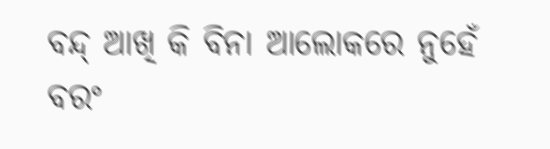ବନ୍ଦ୍ ଆଖି କି ବିନା ଆଲୋକରେ ନୁହେଁ ବରଂ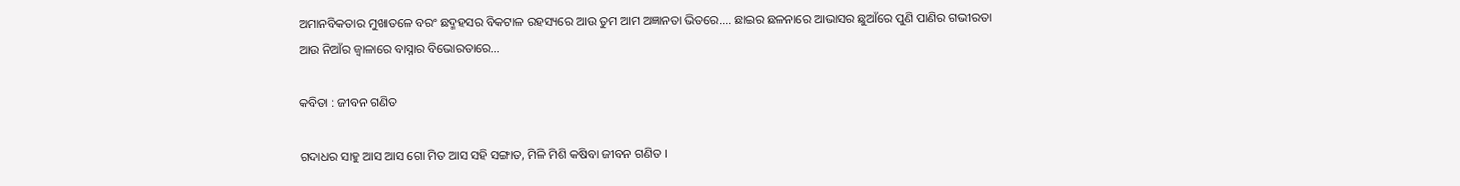ଅମାନବିକତାର ମୁଖାତଳେ ବରଂ ଛଦ୍ମହସର ବିକଟାଳ ରହସ୍ୟରେ ଆଉ ତୁମ ଆମ ଅଜ୍ଞାନତା ଭିତରେ.... ଛାଇର ଛଳନାରେ ଆଭାସର ଛୁଆଁରେ ପୁଣି ପାଣିର ଗଭୀରତା ଆଉ ନିଆଁର ଜ୍ୱାଳାରେ ବାସ୍ନାର ବିଭୋରତାରେ…

କବିତା : ଜୀବନ ଗଣିତ

ଗଦାଧର ସାହୁ ଆସ ଆସ ଗୋ ମିତ ଆସ ସହି ସଙ୍ଗାତ, ମିଳି ମିଶି କଷିବା ଜୀବନ ଗଣିତ ।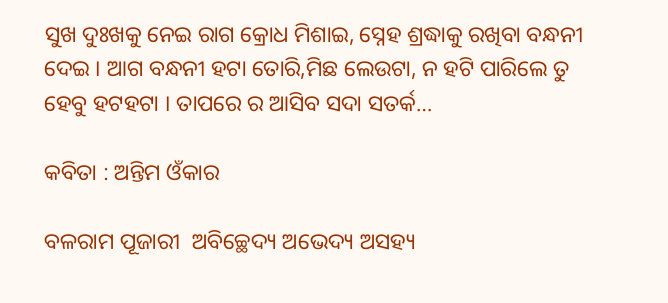ସୁଖ ଦୁଃଖକୁ ନେଇ ରାଗ କ୍ରୋଧ ମିଶାଇ, ସ୍ନେହ ଶ୍ରଦ୍ଧାକୁ ରଖିବା ବନ୍ଧନୀ ଦେଇ । ଆଗ ବନ୍ଧନୀ ହଟା ତୋରି,ମିଛ ଲେଉଟା, ନ ହଟି ପାରିଲେ ତୁ ହେବୁ ହଟହଟା । ତାପରେ ର ଆସିବ ସଦା ସତର୍କ…

କବିତା : ଅନ୍ତିମ ଓଁକାର

ବଳରାମ ପୂଜାରୀ  ଅବିଚ୍ଛେଦ୍ୟ ଅଭେଦ୍ୟ ଅସହ୍ୟ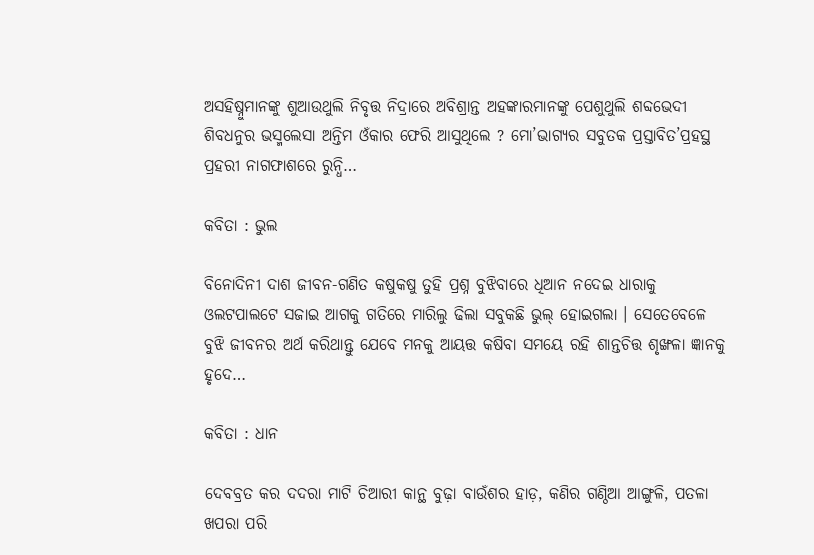ଅସହିଷ୍ନୁମାନଙ୍କୁ ଶୁଆଉଥୁଲି ନିବୃତ୍ତ ନିଦ୍ରାରେ ଅବିଶ୍ରାନ୍ତ ଅହଙ୍କାରମାନଙ୍କୁ ପେଶୁଥୁଲି ଶବ୍ଦଭେଦୀ ଶିବଧନୁର ଭସ୍ମଲେସା ଅନ୍ତିମ ଓଁକାର ଫେରି ଆସୁଥିଲେ ? ମୋ’ଭାଗ୍ୟର ସବୁତକ ପ୍ରସ୍ତାବିତ’ପ୍ରହସ୍ଥ ପ୍ରହରୀ ନାଗଫାଶରେ ରୁନ୍ଧି…

କବିତା : ଭୁଲ

ବିନୋଦିନୀ ଦାଶ ଜୀବନ-ଗଣିତ କଷୁକଷୁ ତୁହି ପ୍ରଶ୍ନ ବୁଝିବାରେ ଧିଆନ ନଦେଇ ଧାରାକୁ ଓଲଟପାଲଟେ ସଜାଇ ଆଗକୁ ଗତିରେ ମାରିଲୁ ଢିଲା ସବୁକଛି ଭୁଲ୍ ହୋଇଗଲା । ସେତେବେଳେ ବୁଝି ଜୀବନର ଅର୍ଥ କରିଥାନ୍ତୁ ଯେବେ ମନକୁ ଆୟତ୍ତ କଷିବା ସମୟେ ରହି ଶାନ୍ତଚିତ୍ତ ଶୃଙ୍ଖଳା ଜ୍ଞାନକୁ ହୃଦେ…

କବିତା : ଧାନ

ଦେବବ୍ରତ କର ଦଦରା ମାଟି ଚିଆରୀ କାନ୍ଥ ବୁଢ଼ା ବାଉଁଶର ହାଡ଼, କଣିର ଗଣ୍ଠିଆ ଆଙ୍ଗୁଳି, ପତଳା ଖପରା ପରି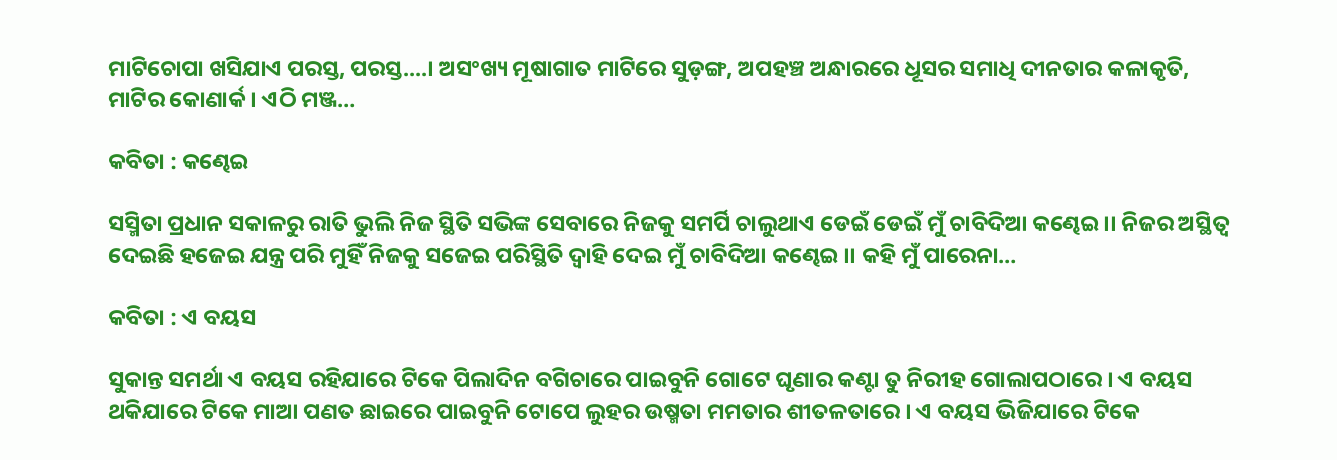ମାଟିଚୋପା ଖସିଯାଏ ପରସ୍ତ, ପରସ୍ତ....। ଅସଂଖ୍ୟ ମୂଷାଗାତ ମାଟିରେ ସୁଡ଼ଙ୍ଗ, ଅପହଞ୍ଚ ଅନ୍ଧାରରେ ଧୂସର ସମାଧି ଦୀନତାର କଳାକୃତି, ମାଟିର କୋଣାର୍କ । ଏଠି ମଞ୍ଜ…

କବିତା : କଣ୍ଢେଇ

ସସ୍ମିତା ପ୍ରଧାନ ସକାଳରୁ ରାତି ଭୁଲି ନିଜ ସ୍ଥିତି ସଭିଙ୍କ ସେବାରେ ନିଜକୁ ସମର୍ପି ଚାଲୁଥାଏ ଡେଇଁ ଡେଇଁ ମୁଁ ଚାବିଦିଆ କଣ୍ଢେଇ ।। ନିଜର ଅସ୍ଥିତ୍ୱ ଦେଇଛି ହଜେଇ ଯନ୍ତ୍ର ପରି ମୁହିଁ ନିଜକୁ ସଜେଇ ପରିସ୍ଥିତି ଦ୍ୱାହି ଦେଇ ମୁଁ ଚାବିଦିଆ କଣ୍ଢେଇ ।। କହି ମୁଁ ପାରେନା…

କବିତା : ଏ ବୟସ

ସୁକାନ୍ତ ସମର୍ଥା ଏ ବୟସ ରହିଯାରେ ଟିକେ ପିଲାଦିନ ବଗିଚାରେ ପାଇବୁନି ଗୋଟେ ଘୃଣାର କଣ୍ଟା ତୁ ନିରୀହ ଗୋଲାପଠାରେ । ଏ ବୟସ ଥକିଯାରେ ଟିକେ ମାଆ ପଣତ ଛାଇରେ ପାଇବୁନି ଟୋପେ ଲୁହର ଉଷ୍ମତା ମମତାର ଶୀତଳତାରେ । ଏ ବୟସ ଭିଜିଯାରେ ଟିକେ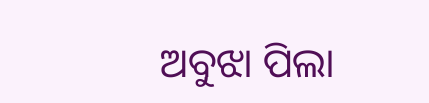ଅବୁଝା ପିଲା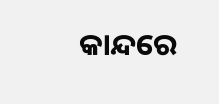କାନ୍ଦରେ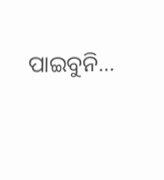ପାଇବୁନି…